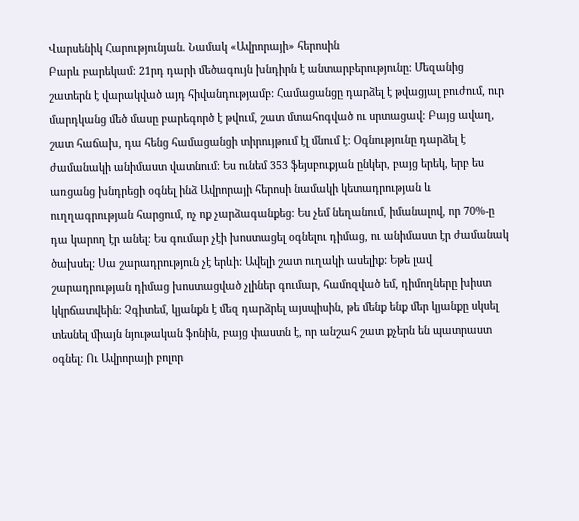Վարսենիկ Հարությունյան. Նամակ «Ավրորայի» հերոսին
Բարև բարեկամ: 21րդ դարի մեծագույն խնդիրն է անտարբերությունը: Մեզանից շատերն է վարակված այդ հիվանդությամբ: Համացանցը դարձել է թվացյալ բուժում, ուր մարդկանց մեծ մասը բարեգործ է թվում, շատ մտահոգված ու սրտացավ: Բայց ավաղ, շատ հաճախ, դա հենց համացանցի տիրույթում էլ մնում է: Օգնությունը դարձել է ժամանակի անիմաստ վատնում: Ես ունեմ 353 ֆեյսբուքյան ընկեր, բայց երեկ, երբ ես առցանց խնդրեցի օգնել ինձ Ավրորայի հերոսի նամակի կետադրության և ուղղագրության հարցում, ոչ ոք չարձագանքեց: Ես չեմ նեղանում, իմանալով, որ 70%-ը դա կարող էր անել: Ես գումար չէի խոստացել օգնելու դիմաց, ու անիմաստ էր ժամանակ ծախսել: Սա շարադրություն չէ երևի: Ավելի շատ ուղակի ասելիք: Եթե լավ շարադրության դիմաց խոստացված չլիներ գումար, համոզված եմ, դիմողները խիստ կկրճատվեին: Չգիտեմ, կյանքն է մեզ դարձրել այսպիսին, թե մենք ենք մեր կյանքը սկսել տեսնել միայն նյութական ֆոնին, բայց փաստն է, որ անշահ շատ քչերն են պատրաստ օգնել: Ու Ավրորայի բոլոր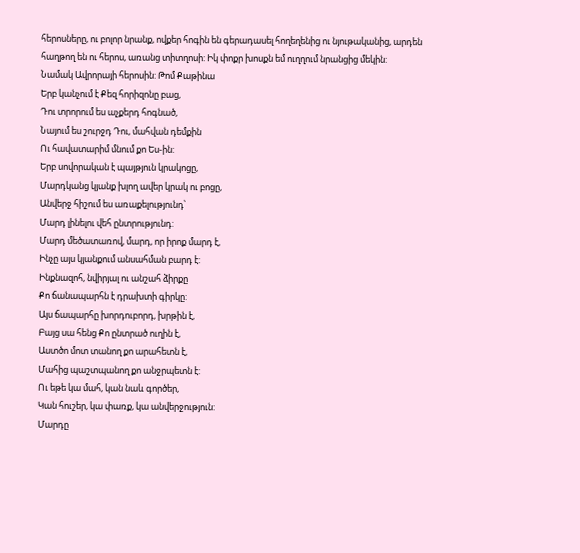հերոսները, ու բոլոր նրանք, ովքեր հոգին են գերադասել հողեղենից ու նյութականից, արդեն հաղթող են ու հերոս, առանց տիտղոսի: Իկ փոքր խոսքն եմ ուղղում նրանցից մեկին:
Նամակ Ավրորայի հերոսին: Թոմ Քաթինա
Երբ կանչում է Քեզ հորիզոնը բաց,
Դու տրորում ես աչքերդ հոգնած,
Նայում ես շուրջդ Դու, մահվան դեմքին
Ու հավատարիմ մնում քո Ես-ին:
Երբ սովորական է պայթյուն կրակոցը,
Մարդկանց կյանք խլող ավեր կրակ ու բոցը,
Անվերջ հիշում ես առաքելությունդ՝
Մարդ լինելու վեհ ընտրությունդ:
Մարդ մեծատառով, մարդ, որ իրոք մարդ է,
Ինչը այս կյանքում անսահման բարդ է:
Ինքնազոհ, նվիրյալ ու անշահ ձիրքը
Քո ճանապարհն է դրախտի գիրկը:
Այս ճապարհը խորդուբորդ, խրթին է,
Բայց սա հենց Քո ընտրած ուղին է,
Աստծո մոտ տանող քո արահետն է,
Մահից պաշտպանող քո անջրպետն է:
Ու եթե կա մահ, կան նաև գործեր,
Կան հուշեր, կա փառք, կա անվերջություն:
Մարդը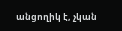անցողիկ է, չկան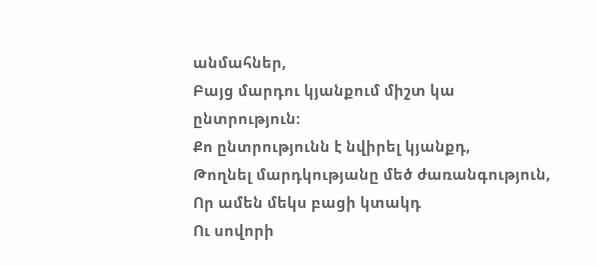անմահներ,
Բայց մարդու կյանքում միշտ կա ընտրություն:
Քո ընտրությունն է նվիրել կյանքդ,
Թողնել մարդկությանը մեծ ժառանգություն,
Որ ամեն մեկս բացի կտակդ
Ու սովորի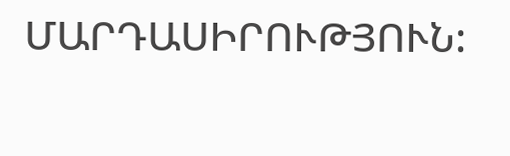ՄԱՐԴԱՍԻՐՈՒԹՅՈՒՆ: